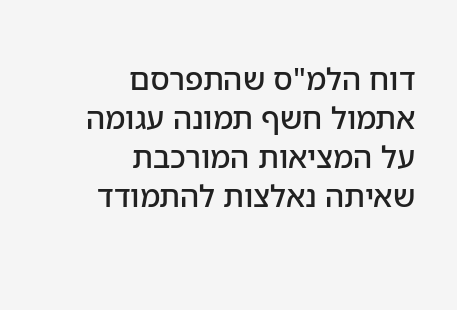דוח הלמ"ס שהתפרסם אתמול חשף תמונה עגומה על המציאות המורכבת שאיתה נאלצות להתמודד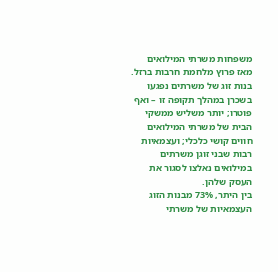משפחות משרתי המילואים מאז פרוץ מלחמת חרבות ברזל. בנות זוג של משרתים נפגעו בשכרן במהלך תקופה זו – ואף פוטרו; יותר משליש ממשקי הבית של משרתי המילואים חווים קושי כלכלי; ועצמאיות רבות שבני זוגן משרתים במילואים נאלצו לסגור את העסק שלהן.
בין היתר, 73% מבנות הזוג העצמאיות של משרתי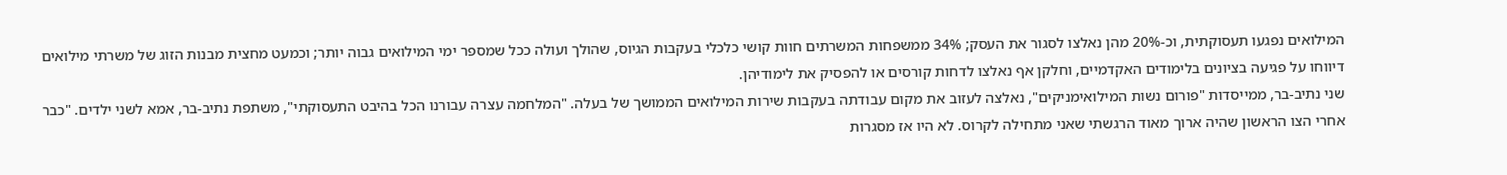המילואים נפגעו תעסוקתית, וכ-20% מהן נאלצו לסגור את העסק; 34% ממשפחות המשרתים חוות קושי כלכלי בעקבות הגיוס, שהולך ועולה ככל שמספר ימי המילואים גבוה יותר; וכמעט מחצית מבנות הזוג של משרתי מילואים דיווחו על פגיעה בציונים בלימודים האקדמיים, וחלקן אף נאלצו לדחות קורסים או להפסיק את לימודיהן.
שני נתיב-בר, ממייסדות "פורום נשות המילואימניקים", נאלצה לעזוב את מקום עבודתה בעקבות שירות המילואים הממושך של בעלה. "המלחמה עצרה עבורנו הכל בהיבט התעסוקתי", משתפת נתיב-בר, אמא לשני ילדים. "כבר אחרי הצו הראשון שהיה ארוך מאוד הרגשתי שאני מתחילה לקרוס. לא היו אז מסגרות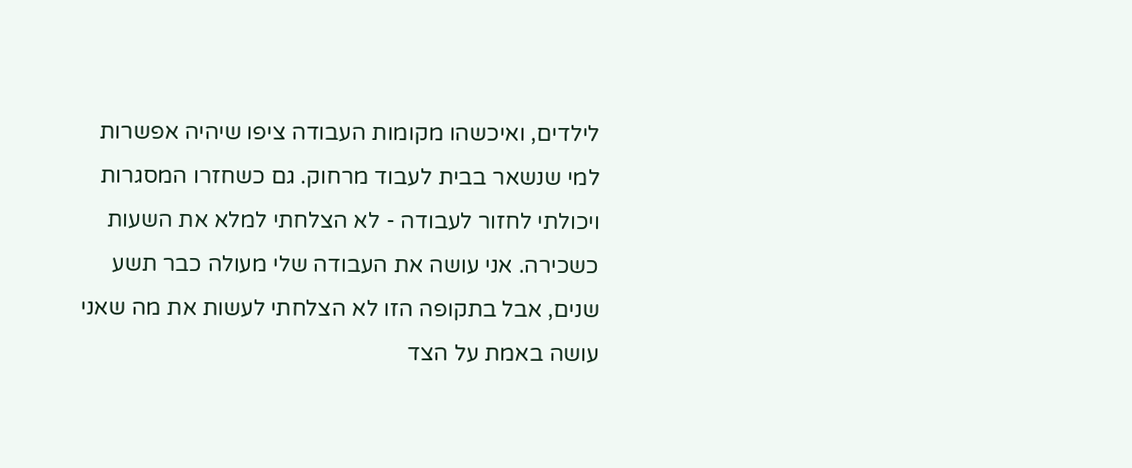לילדים, ואיכשהו מקומות העבודה ציפו שיהיה אפשרות למי שנשאר בבית לעבוד מרחוק. גם כשחזרו המסגרות ויכולתי לחזור לעבודה - לא הצלחתי למלא את השעות כשכירה. אני עושה את העבודה שלי מעולה כבר תשע שנים, אבל בתקופה הזו לא הצלחתי לעשות את מה שאני עושה באמת על הצד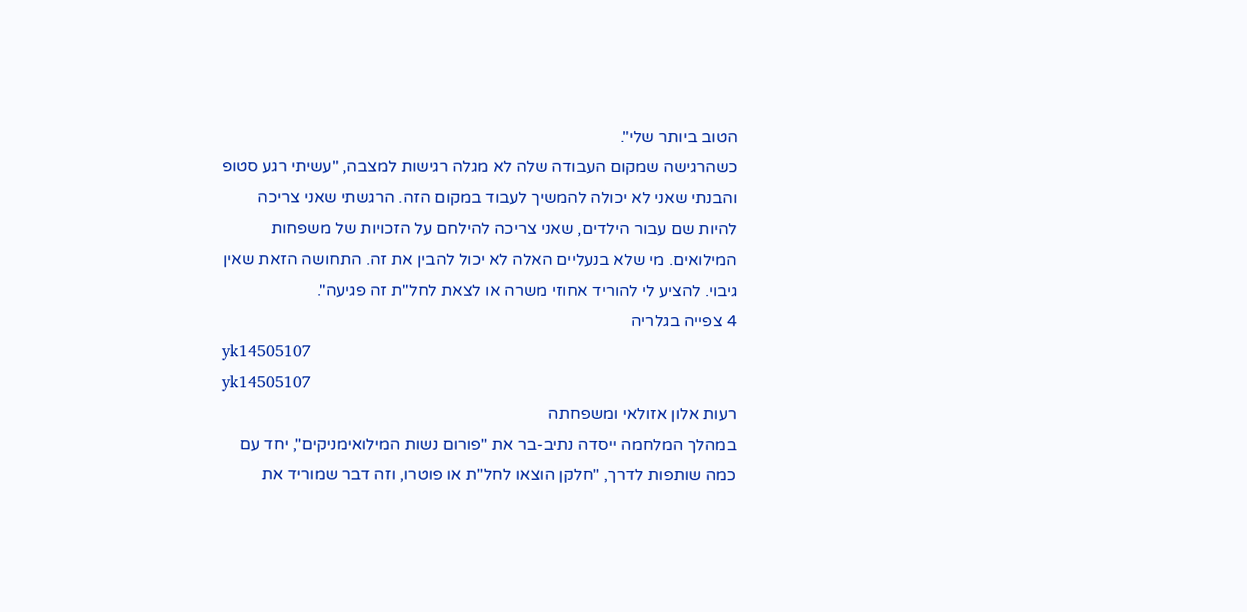הטוב ביותר שלי".
כשהרגישה שמקום העבודה שלה לא מגלה רגישות למצבה, "עשיתי רגע סטופ והבנתי שאני לא יכולה להמשיך לעבוד במקום הזה. הרגשתי שאני צריכה להיות שם עבור הילדים, שאני צריכה להילחם על הזכויות של משפחות המילואים. מי שלא בנעליים האלה לא יכול להבין את זה. התחושה הזאת שאין גיבוי. להציע לי להוריד אחוזי משרה או לצאת לחל"ת זה פגיעה".
4 צפייה בגלריה
yk14505107
yk14505107
רעות אלון אזולאי ומשפחתה
במהלך המלחמה ייסדה נתיב-בר את "פורום נשות המילואימניקים", יחד עם כמה שותפות לדרך, "חלקן הוצאו לחל"ת או פוטרו, וזה דבר שמוריד את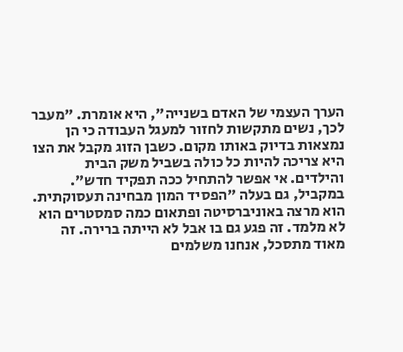הערך העצמי של האדם בשנייה", היא אומרת. "מעבר לכך, נשים מתקשות לחזור למעגל העבודה כי הן נמצאות בדיוק באותו מקום. כשבן הזוג מקבל את הצו היא צריכה להיות כל כולה בשביל משק הבית והילדים. אי אפשר להתחיל ככה תפקיד חדש".
במקביל, גם בעלה "הפסיד המון מבחינה תעסוקתית. הוא מרצה באוניברסיטה ופתאום כמה סמסטרים הוא לא מלמד. זה פגע גם בו אבל לא הייתה ברירה. זה מאוד מתסכל, אנחנו משלמים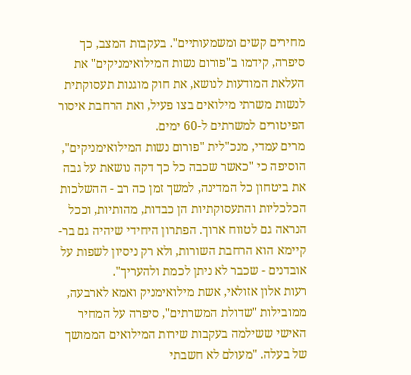מחירים קשים ומשמעותיים". בעקבות המצב, כך סיפרה, קידמו ב"פורום נשות המילואימניקים" את העלאת המודעות לנושא, את חוק מוגנות תעסוקתית לנשות משרתי מילואים בצו פעיל, ואת הרחבת איסור הפיטורים למשרתים ל-60 ימים.
מרים עמדי, מנכ"לית "פורום נשות המילואימניקים", הוסיפה כי "כאשר שכבה כל כך דקה נושאת על גבה את ביטחון כל המדינה, למשך זמן כה רב - ההשלכות הכלכליות והתעסוקתיות הן כבדות, מהותיות, וככל הנראה גם לטווח ארוך. הפתרון היחידי שיהיה גם בר-קיימא הוא הרחבת השורות, ולא רק ניסיון לשפות על אובדנים - שכבר לא ניתן לכמת ולהעריך".
רעות אלון אזולאי, אשת מילואימניק ואמא לארבעה, ממובילות "שדולת המשרתים", סיפרה על המחיר האישי ששילמה בעקבות שירות המילואים הממושך של בעלה. "מעולם לא חשבתי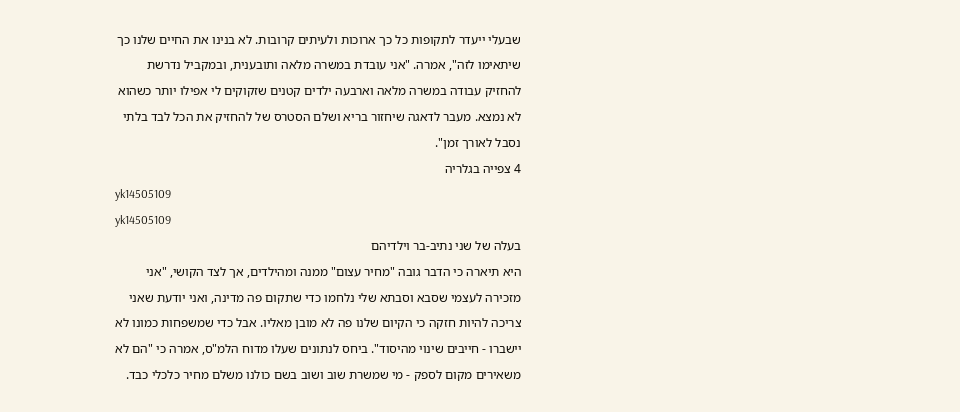שבעלי ייעדר לתקופות כל כך ארוכות ולעיתים קרובות. לא בנינו את החיים שלנו כך שיתאימו לזה", אמרה. "אני עובדת במשרה מלאה ותובענית, ובמקביל נדרשת להחזיק עבודה במשרה מלאה וארבעה ילדים קטנים שזקוקים לי אפילו יותר כשהוא לא נמצא. מעבר לדאגה שיחזור בריא ושלם הסטרס של להחזיק את הכל לבד בלתי נסבל לאורך זמן".
4 צפייה בגלריה
yk14505109
yk14505109
בעלה של שני נתיב-בר וילדיהם
היא תיארה כי הדבר גובה "מחיר עצום" ממנה ומהילדים, אך לצד הקושי, "אני מזכירה לעצמי שסבא וסבתא שלי נלחמו כדי שתקום פה מדינה, ואני יודעת שאני צריכה להיות חזקה כי הקיום שלנו פה לא מובן מאליו. אבל כדי שמשפחות כמונו לא יישברו - חייבים שינוי מהיסוד". ביחס לנתונים שעלו מדוח הלמ"ס, אמרה כי "הם לא משאירים מקום לספק - מי שמשרת שוב ושוב בשם כולנו משלם מחיר כלכלי כבד.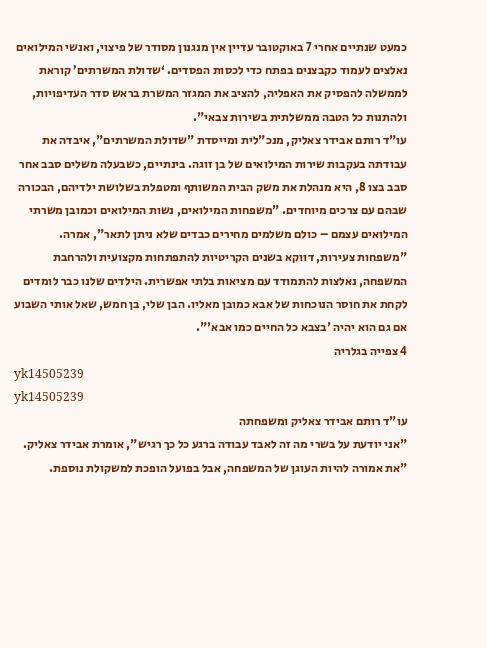כמעט שנתיים אחרי 7 באוקטובר עדיין אין מנגנון מסודר של פיצוי, ואנשי המילואים נאלצים לעמוד כקבצנים בפתח כדי לכסות הפסדים. ‘שדולת המשרתים’ קוראת לממשלה להפסיק את האפליה, להציב את המגזר המשרת בראש סדר העדיפויות, ולהתנות כל הטבה ממשלתית בשירות צבאי".
עו"ד רותם אבידר צאליק, מנכ"לית ומייסדת "שדולת המשרתים", איבדה את עבודתה בעקבות שירות המילואים של בן זוגה. בינתיים, כשבעלה משלים סבב אחר סבב בצו 8, היא מנהלת את משק הבית המשותף ומטפלת בשלושת ילדיהם, הבכורה שבהם עם צרכים מיוחדים. "משפחות המילואים, נשות המילואים וכמובן משרתי המילואים עצמם – כולם משלמים מחירים כבדים שלא ניתן לתאר", אמרה. "משפחות צעירות, דווקא בשנים הקריטיות להתפתחות מקצועית ולהרחבת המשפחה, נאלצות להתמודד עם מציאות בלתי אפשרית. הילדים שלנו כבר לומדים לקחת את חוסר הנוכחות של אבא כמובן מאליו. הבן שלי, בן חמש, שאל אותי השבוע אם גם הוא יהיה 'בצבא כל החיים כמו אבא'".
4 צפייה בגלריה
yk14505239
yk14505239
עו"ד רותם אבידר צאליק ומשפחתה
"אני יודעת על בשרי מה זה לאבד עבודה ברגע כל כך רגיש", אומרת אבידר צאליק. "את אמורה להיות העוגן של המשפחה, אבל בפועל הופכת למשקולת נוספת.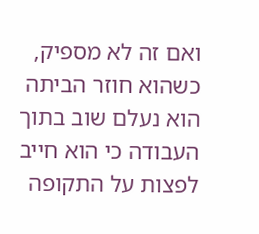ואם זה לא מספיק, כשהוא חוזר הביתה הוא נעלם שוב בתוך העבודה כי הוא חייב לפצות על התקופה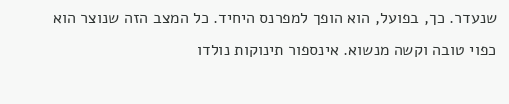שנעדר. כך, בפועל, הוא הופך למפרנס היחיד. כל המצב הזה שנוצר הוא כפוי טובה וקשה מנשוא. אינספור תינוקות נולדו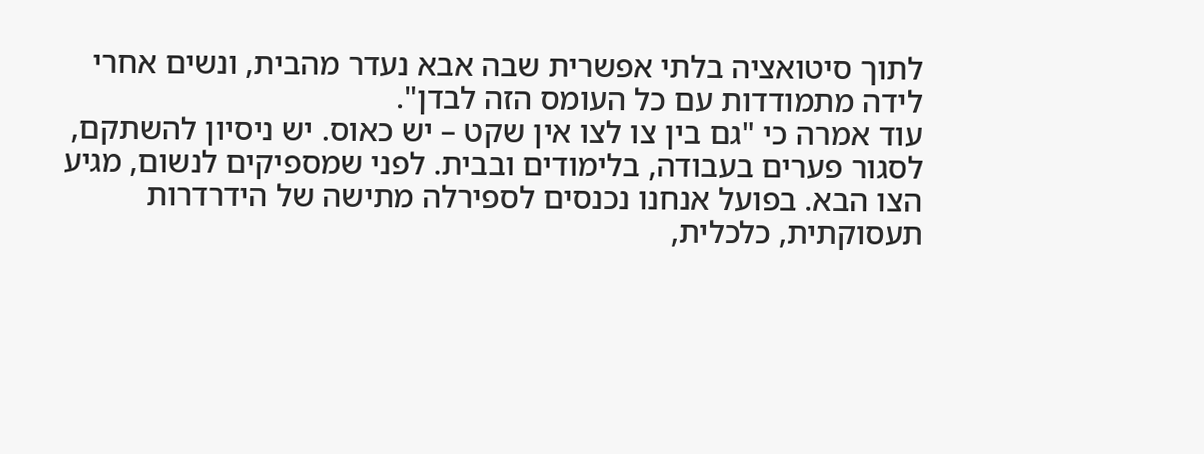לתוך סיטואציה בלתי אפשרית שבה אבא נעדר מהבית, ונשים אחרי לידה מתמודדות עם כל העומס הזה לבדן".
עוד אמרה כי "גם בין צו לצו אין שקט – יש כאוס. יש ניסיון להשתקם, לסגור פערים בעבודה, בלימודים ובבית. לפני שמספיקים לנשום, מגיע הצו הבא. בפועל אנחנו נכנסים לספירלה מתישה של הידרדרות תעסוקתית, כלכלית,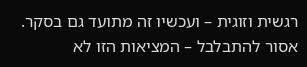רגשית וזוגית – ועכשיו זה מתועד גם בסקר. אסור להתבלבל – המציאות הזו לא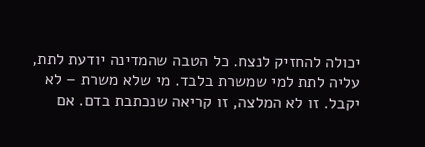יכולה להחזיק לנצח. כל הטבה שהמדינה יודעת לתת, עליה לתת למי שמשרת בלבד. מי שלא משרת – לא יקבל. זו לא המלצה, זו קריאה שנכתבת בדם. אם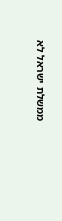ממשלת ישראל לא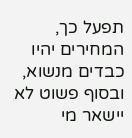תפעל כך, המחירים יהיו כבדים מנשוא, ובסוף פשוט לא יישאר מי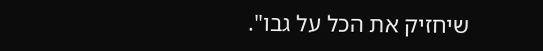שיחזיק את הכל על גבו".